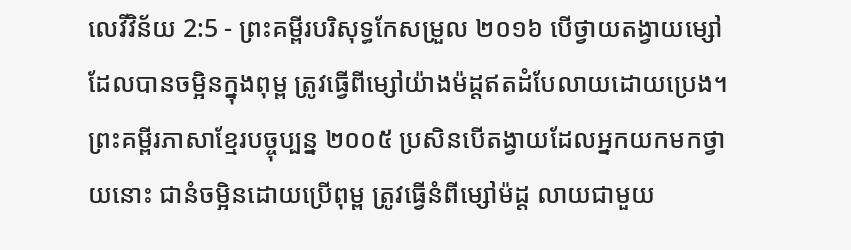លេវីវិន័យ 2:5 - ព្រះគម្ពីរបរិសុទ្ធកែសម្រួល ២០១៦ បើថ្វាយតង្វាយម្សៅដែលបានចម្អិនក្នុងពុម្ព ត្រូវធ្វើពីម្សៅយ៉ាងម៉ដ្តឥតដំបែលាយដោយប្រេង។ ព្រះគម្ពីរភាសាខ្មែរបច្ចុប្បន្ន ២០០៥ ប្រសិនបើតង្វាយដែលអ្នកយកមកថ្វាយនោះ ជានំចម្អិនដោយប្រើពុម្ព ត្រូវធ្វើនំពីម្សៅម៉ដ្ដ លាយជាមួយ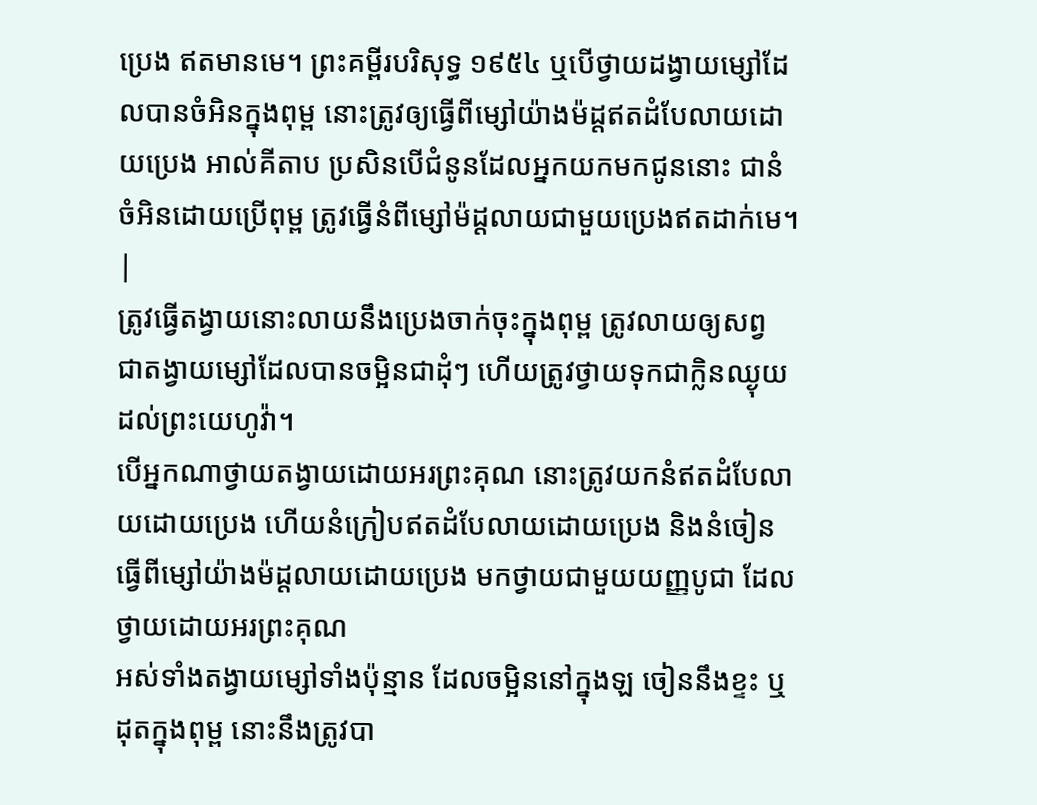ប្រេង ឥតមានមេ។ ព្រះគម្ពីរបរិសុទ្ធ ១៩៥៤ ឬបើថ្វាយដង្វាយម្សៅដែលបានចំអិនក្នុងពុម្ព នោះត្រូវឲ្យធ្វើពីម្សៅយ៉ាងម៉ដ្តឥតដំបែលាយដោយប្រេង អាល់គីតាប ប្រសិនបើជំនូនដែលអ្នកយកមកជូននោះ ជានំចំអិនដោយប្រើពុម្ព ត្រូវធ្វើនំពីម្សៅម៉ដ្តលាយជាមួយប្រេងឥតដាក់មេ។ |
ត្រូវធ្វើតង្វាយនោះលាយនឹងប្រេងចាក់ចុះក្នុងពុម្ព ត្រូវលាយឲ្យសព្វ ជាតង្វាយម្សៅដែលបានចម្អិនជាដុំៗ ហើយត្រូវថ្វាយទុកជាក្លិនឈ្ងុយដល់ព្រះយេហូវ៉ា។
បើអ្នកណាថ្វាយតង្វាយដោយអរព្រះគុណ នោះត្រូវយកនំឥតដំបែលាយដោយប្រេង ហើយនំក្រៀបឥតដំបែលាយដោយប្រេង និងនំចៀនធ្វើពីម្សៅយ៉ាងម៉ដ្តលាយដោយប្រេង មកថ្វាយជាមួយយញ្ញបូជា ដែលថ្វាយដោយអរព្រះគុណ
អស់ទាំងតង្វាយម្សៅទាំងប៉ុន្មាន ដែលចម្អិននៅក្នុងឡ ចៀននឹងខ្ទះ ឬដុតក្នុងពុម្ព នោះនឹងត្រូវបា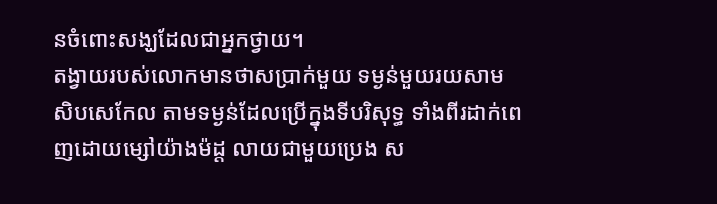នចំពោះសង្ឃដែលជាអ្នកថ្វាយ។
តង្វាយរបស់លោកមានថាសប្រាក់មួយ ទម្ងន់មួយរយសាមសិបសេកែល តាមទម្ងន់ដែលប្រើក្នុងទីបរិសុទ្ធ ទាំងពីរដាក់ពេញដោយម្សៅយ៉ាងម៉ដ្ត លាយជាមួយប្រេង ស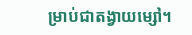ម្រាប់ជាតង្វាយម្សៅ។